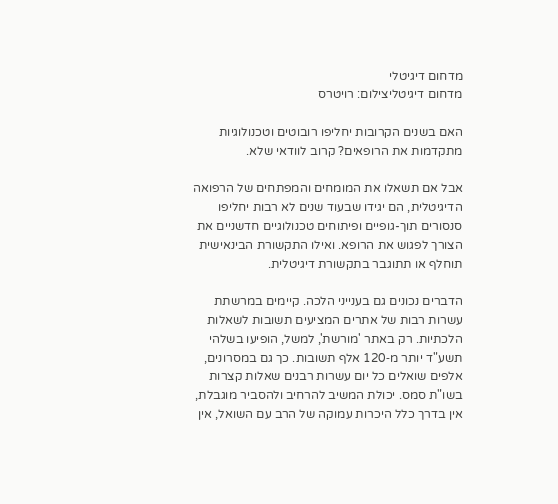מדחום דיגיטלי
מדחום דיגיטליצילום: רויטרס

האם בשנים הקרובות יחליפו רובוטים וטכנולוגיות מתקדמות את הרופאים? קרוב לוודאי שלא.

אבל אם תשאלו את המומחים והמפתחים של הרפואה הדיגיטלית, הם יגידו שבעוד שנים לא רבות יחליפו סנסורים תוך-גופיים ופיתוחים טכנולוגיים חדשניים את הצורך לפגוש את הרופא. ואילו התקשורת הבינאישית תוחלף או תתוגבר בתקשורת דיגיטלית.

הדברים נכונים גם בענייני הלכה. קיימים במרשתת עשרות רבות של אתרים המציעים תשובות לשאלות הלכתיות. רק באתר 'מורשת', למשל, הופיעו בשלהי תשע"ד יותר מ‑120 אלף תשובות. כך גם במסרונים, אלפים שואלים כל יום עשרות רבנים שאלות קצרות בשו"ת סמס. יכולת המשיב להרחיב ולהסביר מוגבלת, אין בדרך כלל היכרות עמוקה של הרב עם השואל, אין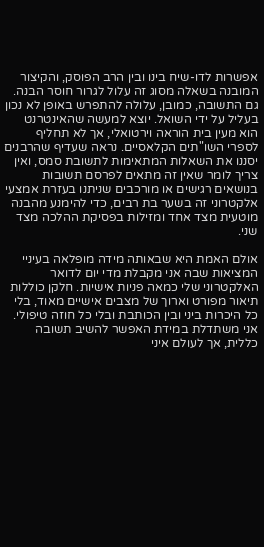אפשרות לדו-שיח בינו ובין הרב הפוסק, והקיצור המובנה בשאלה מסוג זה עלול לגרור חוסר הבנה. גם התשובה, כמובן, עלולה להתפרש באופן לא נכון בעליל על ידי השואל. יוצא למעשה שהאינטרנט הוא מעין בית הוראה וירטואלי, אך לא תחליף לספרי השו"תים הקלאסיים. נראה שעדיף שהרבנים יסננו את השאלות המתאימות לתשובת סמס, ואין צריך לומר שאין זה מתאים לפרסם תשובות בנושאים רגישים או מורכבים שניתנו בעזרת אמצעי אלקטרוני זה בשער בת רבים, כדי להימנע מהבנה מוטעית מצד אחד ומזילות בפסיקת ההלכה מצד שני.

אולם האמת היא שבאותה מידה מופלאה בעיניי המציאות שבה אני מקבלת מדי יום לדואר האלקטרוני שלי כמאה פניות אישיות. חלקן כוללות תיאור מפורט וארוך של מצבים אישיים מאוד, בלי כל היכרות ביני ובין הכותבת ובלי כל חוזה טיפולי. אני משתדלת במידת האפשר להשיב תשובה כללית, אך לעולם איני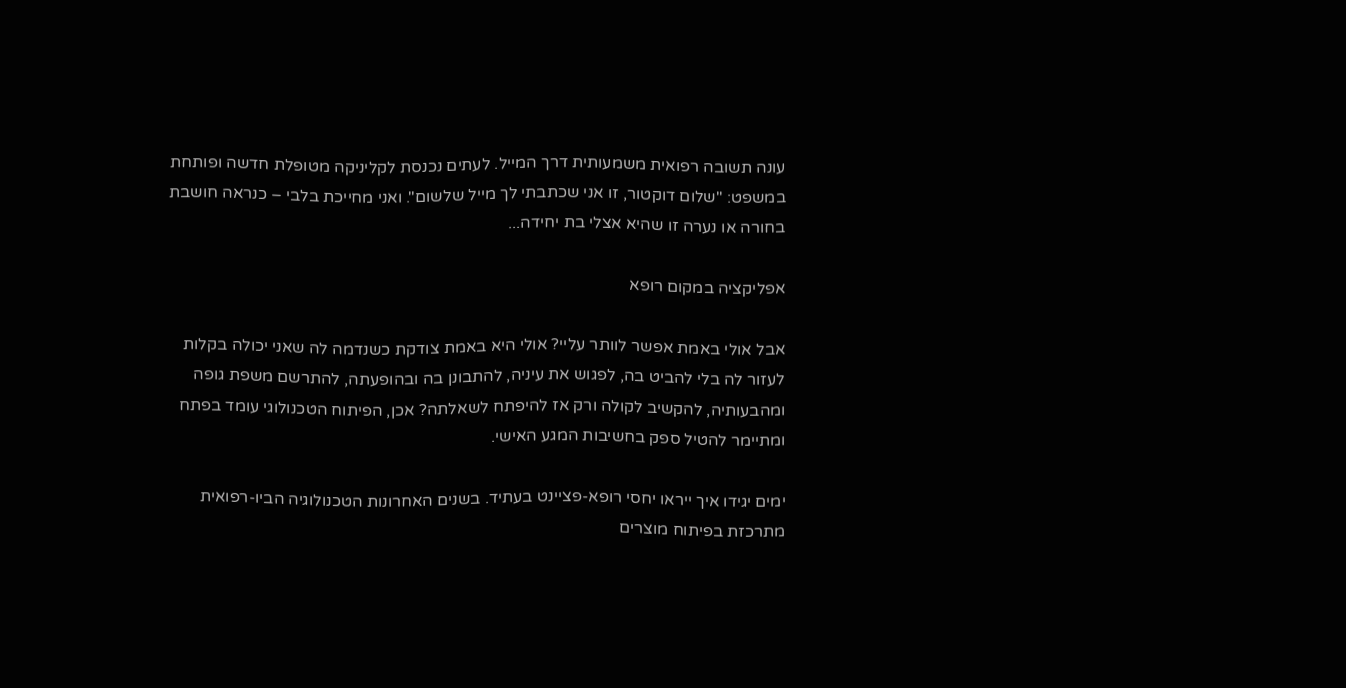עונה תשובה רפואית משמעותית דרך המייל. לעתים נכנסת לקליניקה מטופלת חדשה ופותחת במשפט: "שלום דוקטור, זו אני שכתבתי לך מייל שלשום". ואני מחייכת בלבי – כנראה חושבת בחורה או נערה זו שהיא אצלי בת יחידה...

אפליקציה במקום רופא

אבל אולי באמת אפשר לוותר עליי? אולי היא באמת צודקת כשנדמה לה שאני יכולה בקלות לעזור לה בלי להביט בה, לפגוש את עיניה, להתבונן בה ובהופעתה, להתרשם משפת גופה ומהבעותיה, להקשיב לקולה ורק אז להיפתח לשאלתה? אכן, הפיתוח הטכנולוגי עומד בפתח ומתיימר להטיל ספק בחשיבות המגע האישי.

ימים יגידו איך ייראו יחסי רופא-פציינט בעתיד. בשנים האחרונות הטכנולוגיה הביו-רפואית מתרכזת בפיתוח מוצרים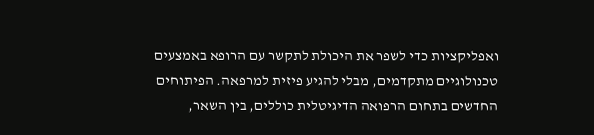ואפליקציות כדי לשפר את היכולת לתקשר עם הרופא באמצעים טכנולוגיים מתקדמים, מבלי להגיע פיזית למרפאה. הפיתוחים החדשים בתחום הרפואה הדיגיטלית כוללים, בין השאר,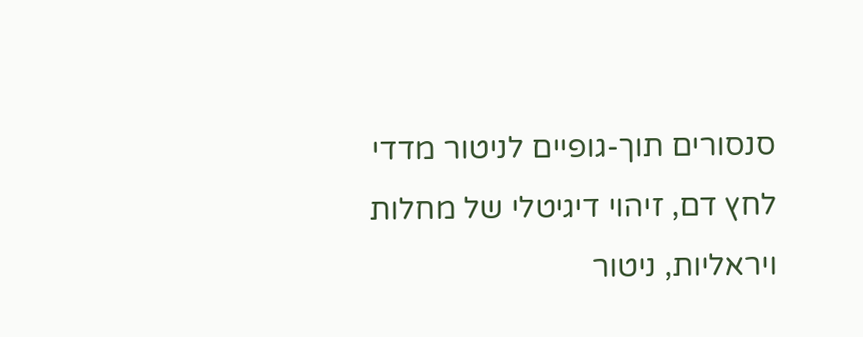סנסורים תוך-גופיים לניטור מדדי לחץ דם, זיהוי דיגיטלי של מחלות ויראליות, ניטור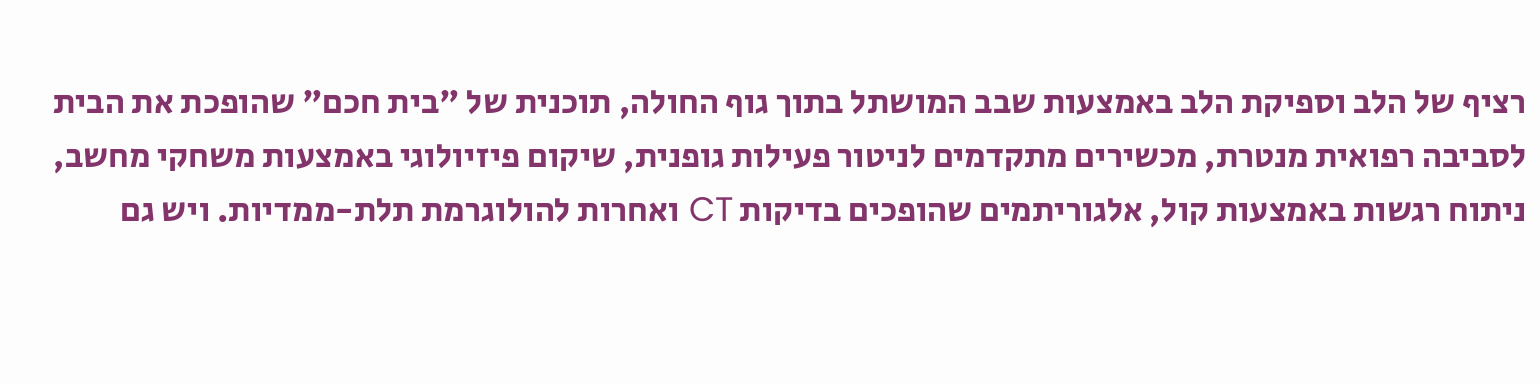רציף של הלב וספיקת הלב באמצעות שבב המושתל בתוך גוף החולה, תוכנית של "בית חכם" שהופכת את הבית לסביבה רפואית מנטרת, מכשירים מתקדמים לניטור פעילות גופנית, שיקום פיזיולוגי באמצעות משחקי מחשב, ניתוח רגשות באמצעות קול, אלגוריתמים שהופכים בדיקות CT ואחרות להולוגרמת תלת-ממדיות. ויש גם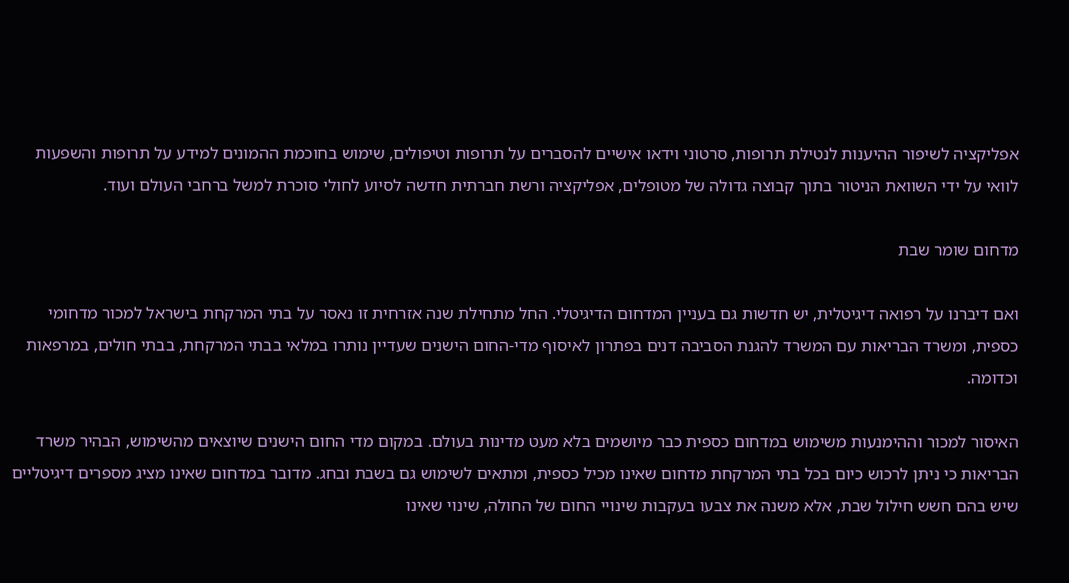אפליקציה לשיפור ההיענות לנטילת תרופות, סרטוני וידאו אישיים להסברים על תרופות וטיפולים, שימוש בחוכמת ההמונים למידע על תרופות והשפעות לוואי על ידי השוואת הניטור בתוך קבוצה גדולה של מטופלים, אפליקציה ורשת חברתית חדשה לסיוע לחולי סוכרת למשל ברחבי העולם ועוד.

מדחום שומר שבת

ואם דיברנו על רפואה דיגיטלית, יש חדשות גם בעניין המדחום הדיגיטלי. החל מתחילת שנה אזרחית זו נאסר על בתי המרקחת בישראל למכור מדחומי כספית, ומשרד הבריאות עם המשרד להגנת הסביבה דנים בפתרון לאיסוף מדי-החום הישנים שעדיין נותרו במלאי בבתי המרקחת, בבתי חולים, במרפאות וכדומה.

האיסור למכור וההימנעות משימוש במדחום כספית כבר מיושמים בלא מעט מדינות בעולם. במקום מדי החום הישנים שיוצאים מהשימוש, הבהיר משרד הבריאות כי ניתן לרכוש כיום בכל בתי המרקחת מדחום שאינו מכיל כספית, ומתאים לשימוש גם בשבת ובחג. מדובר במדחום שאינו מציג מספרים דיגיטליים שיש בהם חשש חילול שבת, אלא משנה את צבעו בעקבות שינויי החום של החולה, שינוי שאינו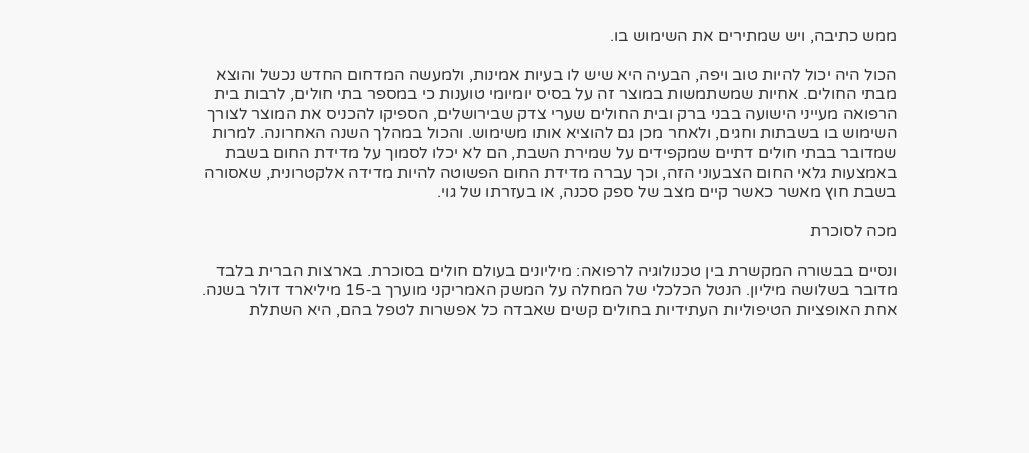ממש כתיבה, ויש שמתירים את השימוש בו.

הכול היה יכול להיות טוב ויפה, הבעיה היא שיש לו בעיות אמינות, ולמעשה המדחום החדש נכשל והוצא מבתי החולים. אחיות שמשתמשות במוצר זה על בסיס יומיומי טוענות כי במספר בתי חולים, לרבות בית הרפואה מעייני הישועה בבני ברק ובית החולים שערי צדק שבירושלים, הספיקו להכניס את המוצר לצורך השימוש בו בשבתות וחגים, ולאחר מכן גם להוציא אותו משימוש. והכול במהלך השנה האחרונה. למרות שמדובר בבתי חולים דתיים שמקפידים על שמירת השבת, הם לא יכלו לסמוך על מדידת החום בשבת באמצעות גלאי החום הצבעוני הזה, וכך עברה מדידת החום הפשוטה להיות מדידה אלקטרונית, שאסורה בשבת חוץ מאשר כאשר קיים מצב של ספק סכנה, או בעזרתו של גוי.

מכה לסוכרת

ונסיים בבשורה המקשרת בין טכנולוגיה לרפואה: מיליונים בעולם חולים בסוכרת. בארצות הברית בלבד מדובר בשלושה מיליון. הנטל הכלכלי של המחלה על המשק האמריקני מוערך ב‑15 מיליארד דולר בשנה. אחת האופציות הטיפוליות העתידיות בחולים קשים שאבדה כל אפשרות לטפל בהם, היא השתלת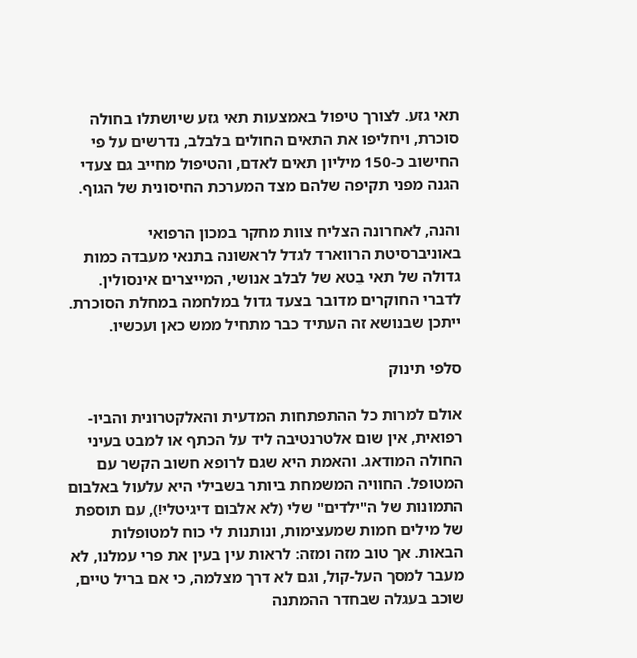תאי גזע. לצורך טיפול באמצעות תאי גזע שיושתלו בחולה סוכרת, ויחליפו את התאים החולים בלבלב, נדרשים על פי החישוב כ‑150 מיליון תאים לאדם, והטיפול מחייב גם צעדי הגנה מפני תקיפה שלהם מצד המערכת החיסונית של הגוף.

והנה, לאחרונה הצליח צוות מחקר במכון הרפואי באוניברסיטת הרווארד לגדל לראשונה בתנאי מעבדה כמות גדולה של תאי בֵטא של לבלב אנושי, המייצרים אינסולין. לדברי החוקרים מדובר בצעד גדול במלחמה במחלת הסוכרת. ייתכן שבנושא זה העתיד כבר מתחיל ממש כאן ועכשיו.

סלפי תינוק

אולם למרות כל ההתפתחות המדעית והאלקטרונית והביו-רפואית, אין שום אלטרנטיבה ליד על הכתף או למבט בעיני החולה המודאג. והאמת היא שגם לרופא חשוב הקשר עם המטופל. החוויה המשמחת ביותר בשבילי היא עלעול באלבום התמונות של ה"ילדים" שלי (לא אלבום דיגיטלי!), עם תוספת של מילים חמות שמעצימות, ונותנות לי כוח למטופלות הבאות. אך טוב מזה ומזה: לראות עין בעין את פרי עמלנו, לא מעבר למסך העל-קול, וגם לא דרך מצלמה, כי אם בריל טיים, שוכב בעגלה שבחדר ההמתנה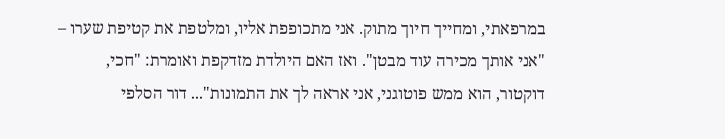במרפאתי, ומחייך חיוך מתוק. אני מתכופפת אליו, ומלטפת את קטיפת שערו – "אני אותך מכירה עוד מבטן". ואז האם היולדת מזדקפת ואומרת: "חכי, דוקטור, הוא ממש פוטוגני, אני אראה לך את התמונות"... דור הסלפי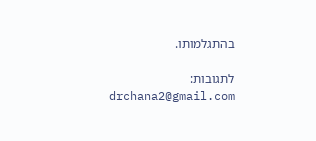בהתגלמותו.

לתגובות: drchana2@gmail.com